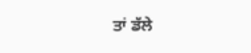ਤਾਂ ਡੱਲੇ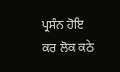ਪ੍ਰਸੰਨ ਹੋਇ ਕਰ ਲੋਕ ਕਠੇ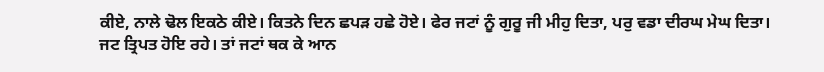ਕੀਏ, ਨਾਲੇ ਢੋਲ ਇਕਠੇ ਕੀਏ। ਕਿਤਨੇ ਦਿਨ ਛਪੜ ਹਛੇ ਹੋਏ। ਫੇਰ ਜਟਾਂ ਨੂੰ ਗੁਰੂ ਜੀ ਮੀਹੁ ਦਿਤਾ, ਪਰੁ ਵਡਾ ਦੀਰਘ ਮੇਘ ਦਿਤਾ। ਜਟ ਤ੍ਰਿਪਤ ਹੋਇ ਰਹੇ। ਤਾਂ ਜਟਾਂ ਥਕ ਕੇ ਆਨ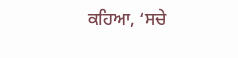ਕਹਿਆ, ‘ਸਚੇ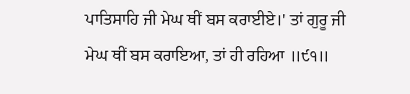ਪਾਤਿਸਾਹਿ ਜੀ ਮੇਘ ਥੀਂ ਬਸ ਕਰਾਈਏ।' ਤਾਂ ਗੁਰੂ ਜੀ ਮੇਘ ਥੀਂ ਬਸ ਕਰਾਇਆ, ਤਾਂ ਹੀ ਰਹਿਆ ॥੯੧॥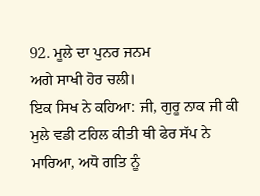92. ਮੂਲੇ ਦਾ ਪੁਨਰ ਜਨਮ
ਅਗੇ ਸਾਖੀ ਹੋਰ ਚਲੀ।
ਇਕ ਸਿਖ ਨੇ ਕਹਿਆ: ਜੀ, ਗੁਰੂ ਨਾਕ ਜੀ ਕੀ ਮੁਲੇ ਵਡੀ ਟਹਿਲ ਕੀਤੀ ਥੀ ਫੇਰ ਸੱਪ ਨੇ ਮਾਰਿਆ, ਅਧੋ ਗਤਿ ਨੂੰ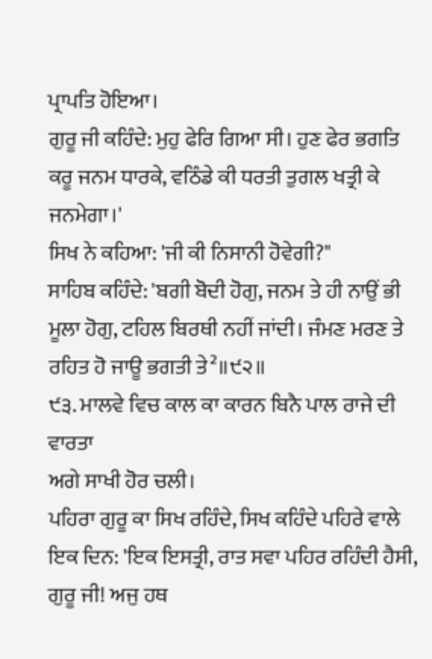ਪ੍ਰਾਪਤਿ ਹੋਇਆ।
ਗੁਰੂ ਜੀ ਕਹਿੰਦੇ: ਮੁਹੁ ਫੇਰਿ ਗਿਆ ਸੀ। ਹੁਣ ਫੇਰ ਭਗਤਿ ਕਰੂ ਜਨਮ ਧਾਰਕੇ, ਵਠਿੰਡੇ ਕੀ ਧਰਤੀ ਤੁਗਲ ਖਤ੍ਰੀ ਕੇ ਜਨਮੇਗਾ।'
ਸਿਖ ਨੇ ਕਹਿਆ: 'ਜੀ ਕੀ ਨਿਸਾਨੀ ਹੋਵੇਗੀ?"
ਸਾਹਿਬ ਕਹਿੰਦੇ: 'ਬਗੀ ਬੋਦੀ ਹੋਗੁ, ਜਨਮ ਤੇ ਹੀ ਨਾਉਂ ਭੀ ਮੂਲਾ ਹੋਗੁ, ਟਹਿਲ ਬਿਰਥੀ ਨਹੀਂ ਜਾਂਦੀ। ਜੰਮਣ ਮਰਣ ਤੇ ਰਹਿਤ ਹੋ ਜਾਊ ਭਗਤੀ ਤੇ²॥੯੨॥
੯੩. ਮਾਲਵੇ ਵਿਚ ਕਾਲ ਕਾ ਕਾਰਨ ਬਿਨੈ ਪਾਲ ਰਾਜੇ ਦੀ ਵਾਰਤਾ
ਅਗੇ ਸਾਖੀ ਹੋਰ ਚਲੀ।
ਪਹਿਰਾ ਗੁਰੂ ਕਾ ਸਿਖ ਰਹਿੰਦੇ, ਸਿਖ ਕਹਿੰਦੇ ਪਹਿਰੇ ਵਾਲੇ ਇਕ ਦਿਨ: 'ਇਕ ਇਸਤ੍ਰੀ, ਰਾਤ ਸਵਾ ਪਹਿਰ ਰਹਿੰਦੀ ਹੈਸੀ, ਗੁਰੂ ਜੀ! ਅਜੁ ਹਥ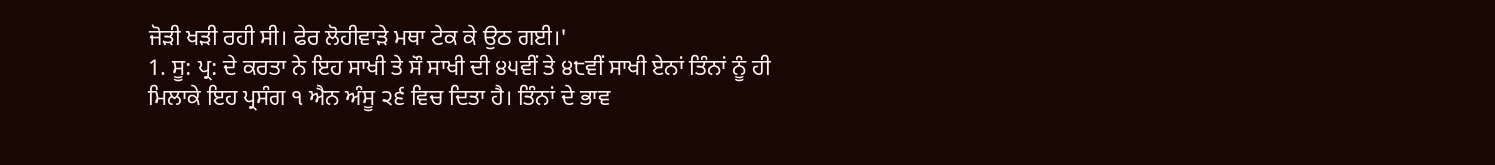ਜੋੜੀ ਖੜੀ ਰਹੀ ਸੀ। ਫੇਰ ਲੋਹੀਵਾੜੇ ਮਥਾ ਟੇਕ ਕੇ ਉਠ ਗਈ।'
1. ਸੂ: ਪ੍ਰ: ਦੇ ਕਰਤਾ ਨੇ ਇਹ ਸਾਖੀ ਤੇ ਸੌ ਸਾਖੀ ਦੀ ੪੫ਵੀਂ ਤੇ ੪੮ਵੀਂ ਸਾਖੀ ਏਨਾਂ ਤਿੰਨਾਂ ਨੂੰ ਹੀ ਮਿਲਾਕੇ ਇਹ ਪ੍ਰਸੰਗ ੧ ਐਨ ਅੰਸੂ ੨੬ ਵਿਚ ਦਿਤਾ ਹੈ। ਤਿੰਨਾਂ ਦੇ ਭਾਵ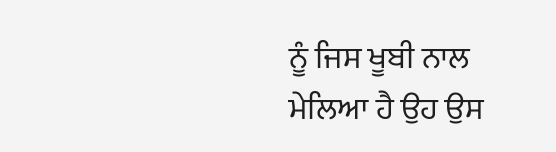ਨੂੰ ਜਿਸ ਖੂਬੀ ਨਾਲ ਮੇਲਿਆ ਹੈ ਉਹ ਉਸ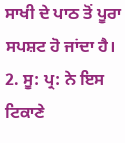ਸਾਖੀ ਦੇ ਪਾਠ ਤੋਂ ਪੂਰਾ ਸਪਸ਼ਟ ਹੋ ਜਾਂਦਾ ਹੈ।
2. ਸੂ: ਪ੍ਰ: ਨੇ ਇਸ ਟਿਕਾਣੇ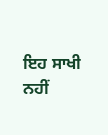ਇਹ ਸਾਖੀ ਨਹੀਂ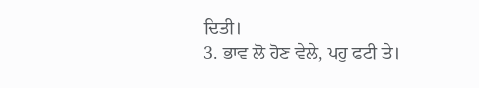ਦਿਤੀ।
3. ਭਾਵ ਲੋ ਹੋਣ ਵੇਲੇ, ਪਹੁ ਫਟੀ ਤੇ।